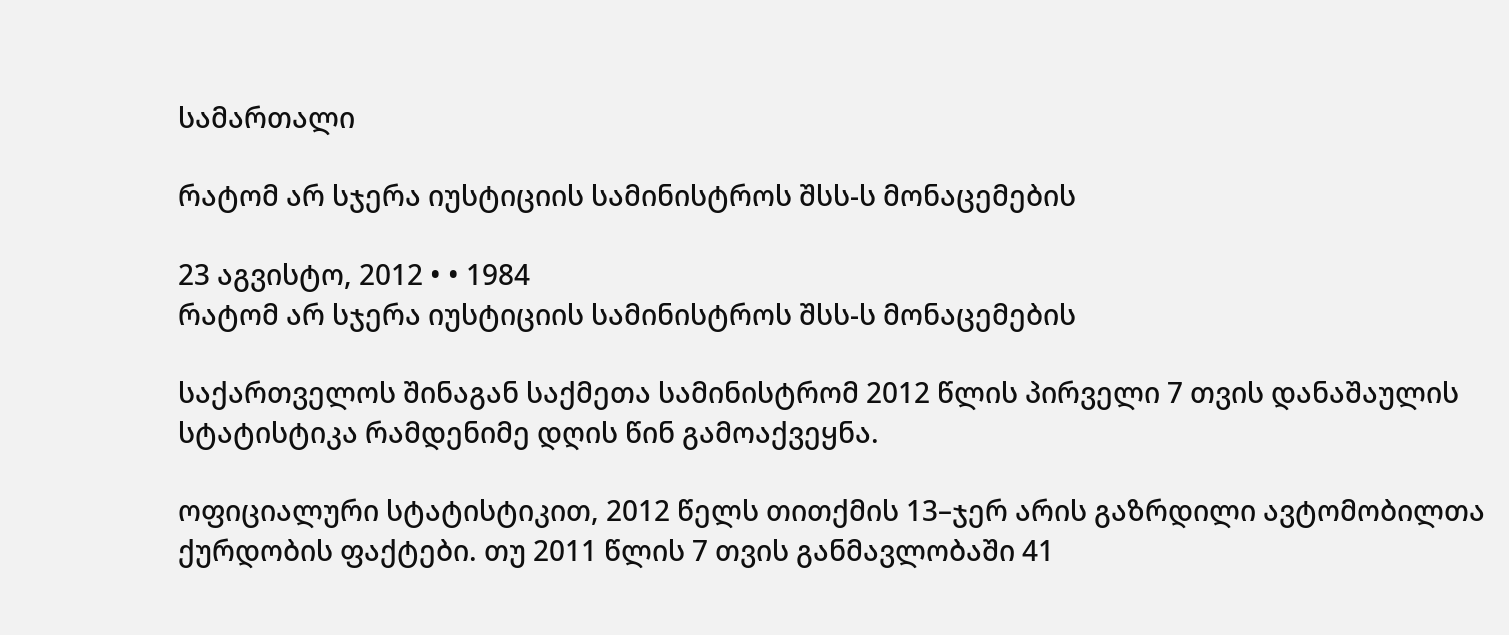სამართალი

რატომ არ სჯერა იუსტიციის სამინისტროს შსს-ს მონაცემების

23 აგვისტო, 2012 • • 1984
რატომ არ სჯერა იუსტიციის სამინისტროს შსს-ს მონაცემების

საქართველოს შინაგან საქმეთა სამინისტრომ 2012 წლის პირველი 7 თვის დანაშაულის სტატისტიკა რამდენიმე დღის წინ გამოაქვეყნა.

ოფიციალური სტატისტიკით, 2012 წელს თითქმის 13–ჯერ არის გაზრდილი ავტომობილთა ქურდობის ფაქტები. თუ 2011 წლის 7 თვის განმავლობაში 41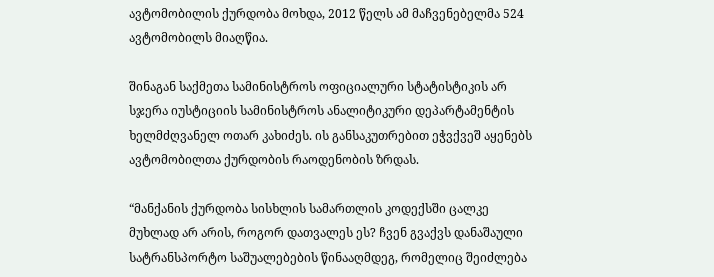ავტომობილის ქურდობა მოხდა, 2012 წელს ამ მაჩვენებელმა 524 ავტომობილს მიაღწია.

შინაგან საქმეთა სამინისტროს ოფიციალური სტატისტიკის არ სჯერა იუსტიციის სამინისტროს ანალიტიკური დეპარტამენტის ხელმძღვანელ ოთარ კახიძეს. ის განსაკუთრებით ეჭვქვეშ აყენებს ავტომობილთა ქურდობის რაოდენობის ზრდას.

“მანქანის ქურდობა სისხლის სამართლის კოდექსში ცალკე მუხლად არ არის, როგორ დათვალეს ეს? ჩვენ გვაქვს დანაშაული სატრანსპორტო საშუალებების წინააღმდეგ, რომელიც შეიძლება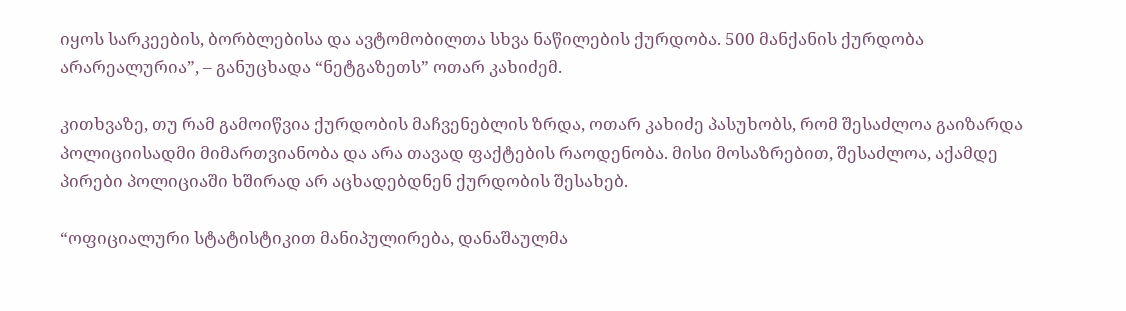იყოს სარკეების, ბორბლებისა და ავტომობილთა სხვა ნაწილების ქურდობა. 500 მანქანის ქურდობა არარეალურია”, – განუცხადა “ნეტგაზეთს” ოთარ კახიძემ.

კითხვაზე, თუ რამ გამოიწვია ქურდობის მაჩვენებლის ზრდა, ოთარ კახიძე პასუხობს, რომ შესაძლოა გაიზარდა პოლიციისადმი მიმართვიანობა და არა თავად ფაქტების რაოდენობა. მისი მოსაზრებით, შესაძლოა, აქამდე პირები პოლიციაში ხშირად არ აცხადებდნენ ქურდობის შესახებ.

“ოფიციალური სტატისტიკით მანიპულირება, დანაშაულმა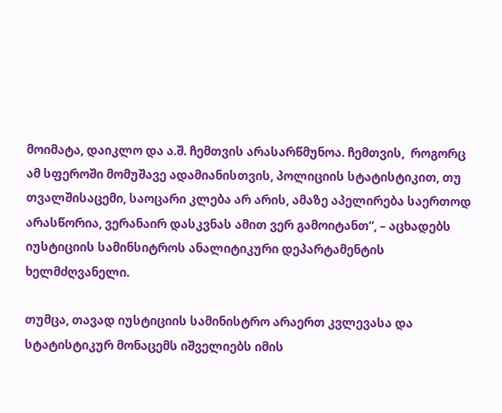მოიმატა, დაიკლო და ა.შ. ჩემთვის არასარწმუნოა. ჩემთვის,  როგორც ამ სფეროში მომუშავე ადამიანისთვის, პოლიციის სტატისტიკით, თუ თვალშისაცემი, საოცარი კლება არ არის, ამაზე აპელირება საერთოდ არასწორია, ვერანაირ დასკვნას ამით ვერ გამოიტანთ”, – აცხადებს იუსტიციის სამინსიტროს ანალიტიკური დეპარტამენტის ხელმძღვანელი.

თუმცა, თავად იუსტიციის სამინისტრო არაერთ კვლევასა და სტატისტიკურ მონაცემს იშველიებს იმის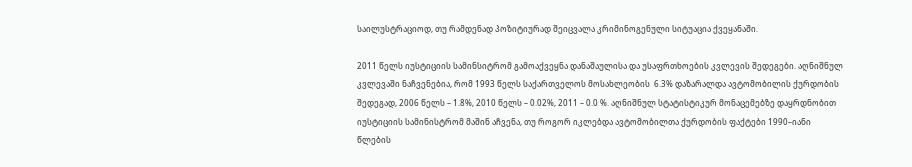საილუსტრაციოდ, თუ რამდენად პოზიტიურად შეიცვალა კრიმინოგენული სიტუაცია ქვეყანაში.

2011 წელს იუსტიციის სამინსიტრომ გამოაქვეყნა დანაშაულისა და უსაფრთხოების კვლევის შედეგები. აღნიშნულ კვლევაში ნაჩვენებია, რომ 1993 წელს საქართველოს მოსახლეობის  6.3% დაზარალდა ავტომობილის ქურდობის შედეგად, 2006 წელს – 1.8%, 2010 წელს – 0.02%, 2011 – 0.0 %. აღნიშნულ სტატისტიკურ მონაცემებზე დაყრდნობით იუსტიციის სამინისტრომ მაშინ აჩვენა, თუ როგორ იკლებდა ავტომობილთა ქურდობის ფაქტები 1990–იანი წლების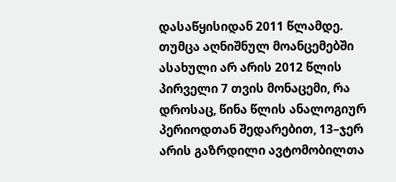დასაწყისიდან 2011 წლამდე. თუმცა აღნიშნულ მოანცემებში ასახული არ არის 2012 წლის პირველი 7 თვის მონაცემი, რა დროსაც, წინა წლის ანალოგიურ პერიოდთან შედარებით, 13–ჯერ არის გაზრდილი ავტომობილთა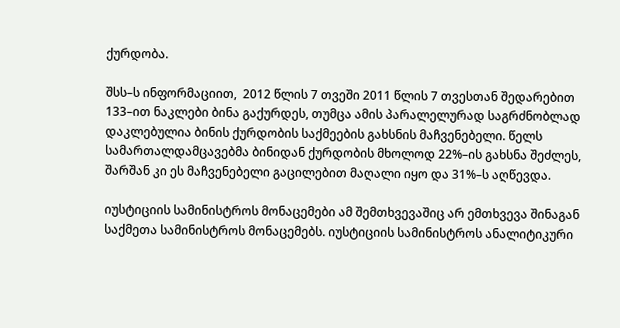ქურდობა.

შსს–ს ინფორმაციით,  2012 წლის 7 თვეში 2011 წლის 7 თვესთან შედარებით 133–ით ნაკლები ბინა გაქურდეს, თუმცა ამის პარალელურად საგრძნობლად დაკლებულია ბინის ქურდობის საქმეების გახსნის მაჩვენებელი. წელს სამართალდამცავებმა ბინიდან ქურდობის მხოლოდ 22%–ის გახსნა შეძლეს, შარშან კი ეს მაჩვენებელი გაცილებით მაღალი იყო და 31%–ს აღწევდა.

იუსტიციის სამინისტროს მონაცემები ამ შემთხვევაშიც არ ემთხვევა შინაგან საქმეთა სამინისტროს მონაცემებს. იუსტიციის სამინისტროს ანალიტიკური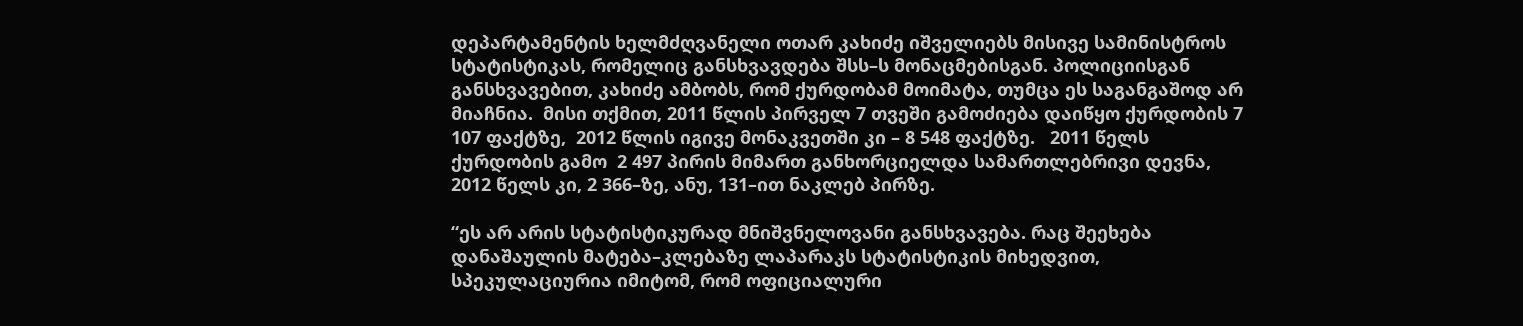დეპარტამენტის ხელმძღვანელი ოთარ კახიძე იშველიებს მისივე სამინისტროს სტატისტიკას, რომელიც განსხვავდება შსს–ს მონაცმებისგან. პოლიციისგან განსხვავებით, კახიძე ამბობს, რომ ქურდობამ მოიმატა, თუმცა ეს საგანგაშოდ არ მიაჩნია.  მისი თქმით, 2011 წლის პირველ 7 თვეში გამოძიება დაიწყო ქურდობის 7 107 ფაქტზე,  2012 წლის იგივე მონაკვეთში კი – 8 548 ფაქტზე.   2011 წელს ქურდობის გამო  2 497 პირის მიმართ განხორციელდა სამართლებრივი დევნა, 2012 წელს კი, 2 366–ზე, ანუ, 131–ით ნაკლებ პირზე.

“ეს არ არის სტატისტიკურად მნიშვნელოვანი განსხვავება. რაც შეეხება დანაშაულის მატება–კლებაზე ლაპარაკს სტატისტიკის მიხედვით, სპეკულაციურია იმიტომ, რომ ოფიციალური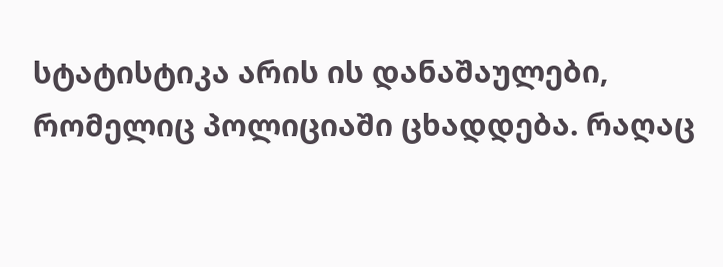სტატისტიკა არის ის დანაშაულები, რომელიც პოლიციაში ცხადდება. რაღაც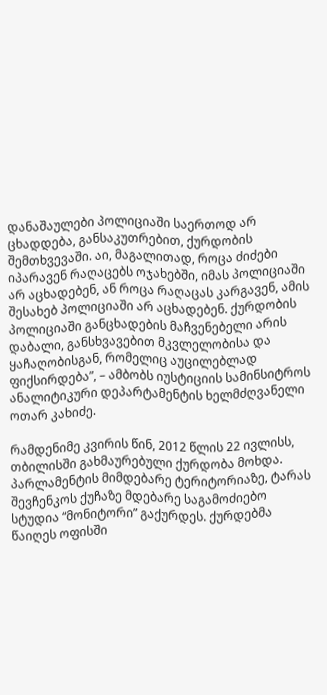დანაშაულები პოლიციაში საერთოდ არ ცხადდება, განსაკუთრებით, ქურდობის შემთხვევაში. აი, მაგალითად, როცა ძიძები იპარავენ რაღაცებს ოჯახებში, იმას პოლიციაში არ აცხადებენ, ან როცა რაღაცას კარგავენ, ამის შესახებ პოლიციაში არ აცხადებენ. ქურდობის პოლიციაში განცხადების მაჩვენებელი არის დაბალი, განსხვავებით მკვლელობისა და ყაჩაღობისგან, რომელიც აუცილებლად ფიქსირდება”, – ამბობს იუსტიციის სამინსიტროს ანალიტიკური დეპარტამენტის ხელმძღვანელი ოთარ კახიძე.

რამდენიმე კვირის წინ, 2012 წლის 22 ივლისს, თბილისში გახმაურებული ქურდობა მოხდა. პარლამენტის მიმდებარე ტერიტორიაზე, ტარას შევჩენკოს ქუჩაზე მდებარე საგამოძიებო სტუდია “მონიტორი” გაქურდეს. ქურდებმა წაიღეს ოფისში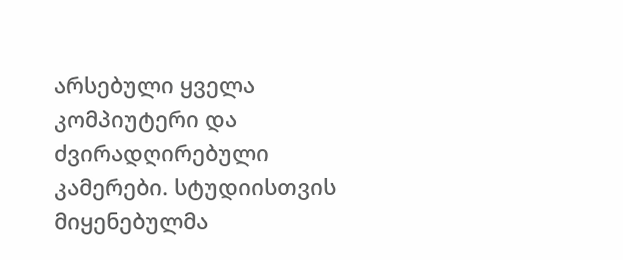არსებული ყველა კომპიუტერი და ძვირადღირებული კამერები. სტუდიისთვის მიყენებულმა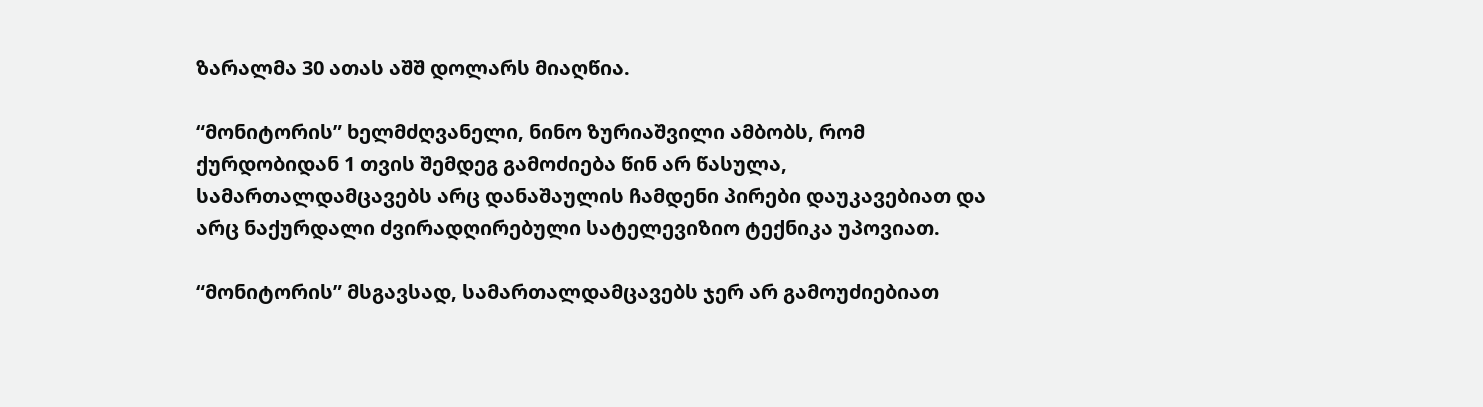ზარალმა 30 ათას აშშ დოლარს მიაღწია.

“მონიტორის” ხელმძღვანელი, ნინო ზურიაშვილი ამბობს, რომ ქურდობიდან 1 თვის შემდეგ გამოძიება წინ არ წასულა, სამართალდამცავებს არც დანაშაულის ჩამდენი პირები დაუკავებიათ და არც ნაქურდალი ძვირადღირებული სატელევიზიო ტექნიკა უპოვიათ.

“მონიტორის” მსგავსად, სამართალდამცავებს ჯერ არ გამოუძიებიათ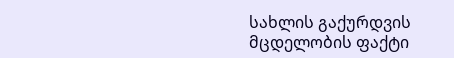სახლის გაქურდვის მცდელობის ფაქტი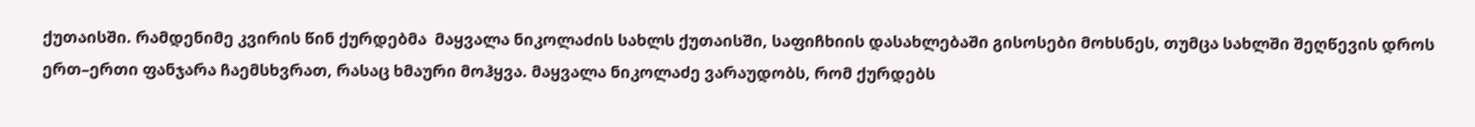ქუთაისში. რამდენიმე კვირის წინ ქურდებმა  მაყვალა ნიკოლაძის სახლს ქუთაისში, საფიჩხიის დასახლებაში გისოსები მოხსნეს, თუმცა სახლში შეღწევის დროს ერთ–ერთი ფანჯარა ჩაემსხვრათ, რასაც ხმაური მოჰყვა. მაყვალა ნიკოლაძე ვარაუდობს, რომ ქურდებს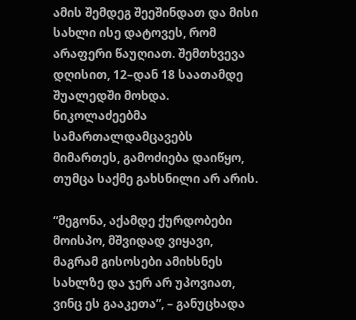ამის შემდეგ შეეშინდათ და მისი სახლი ისე დატოვეს, რომ არაფერი წაუღიათ. შემთხვევა დღისით, 12–დან 18 საათამდე შუალედში მოხდა. ნიკოლაძეებმა სამართალდამცავებს მიმართეს, გამოძიება დაიწყო, თუმცა საქმე გახსნილი არ არის.

“მეგონა, აქამდე ქურდობები მოისპო, მშვიდად ვიყავი, მაგრამ გისოსები ამიხსნეს სახლზე და ჯერ არ უპოვიათ, ვინც ეს გააკეთა”, – განუცხადა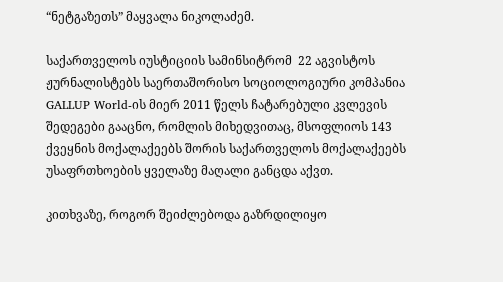“ნეტგაზეთს” მაყვალა ნიკოლაძემ.

საქართველოს იუსტიციის სამინსიტრომ  22 აგვისტოს ჟურნალისტებს საერთაშორისო სოციოლოგიური კომპანია GALLUP World-ის მიერ 2011 წელს ჩატარებული კვლევის შედეგები გააცნო, რომლის მიხედვითაც, მსოფლიოს 143 ქვეყნის მოქალაქეებს შორის საქართველოს მოქალაქეებს უსაფრთხოების ყველაზე მაღალი განცდა აქვთ.

კითხვაზე, როგორ შეიძლებოდა გაზრდილიყო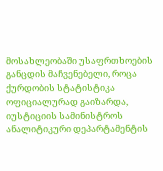მოსახლეობაში უსაფრთხოების განცდის მაჩვენებელი, როცა ქურდობის სტატისტიკა ოფიციალურად გაიზარდა, იუსტიციის სამინისტროს ანალიტიკური დეპარტამენტის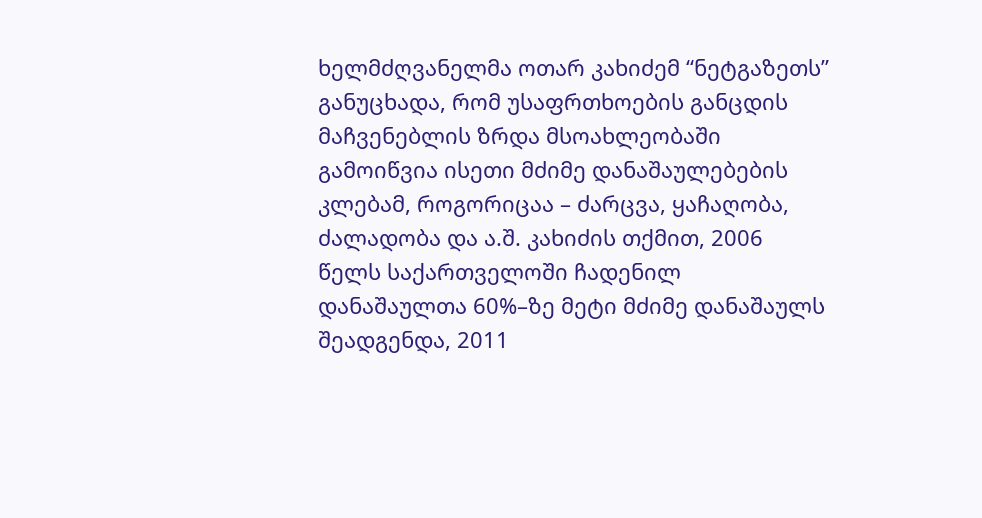ხელმძღვანელმა ოთარ კახიძემ “ნეტგაზეთს” განუცხადა, რომ უსაფრთხოების განცდის მაჩვენებლის ზრდა მსოახლეობაში გამოიწვია ისეთი მძიმე დანაშაულებების კლებამ, როგორიცაა – ძარცვა, ყაჩაღობა, ძალადობა და ა.შ. კახიძის თქმით, 2006 წელს საქართველოში ჩადენილ დანაშაულთა 60%–ზე მეტი მძიმე დანაშაულს შეადგენდა, 2011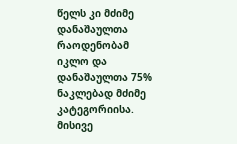წელს კი მძიმე დანაშაულთა რაოდენობამ იკლო და დანაშაულთა 75% ნაკლებად მძიმე კატეგორიისა.  მისივე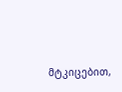მტკიცებით,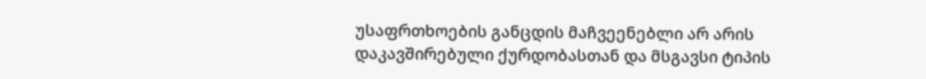უსაფრთხოების განცდის მაჩვეენებლი არ არის დაკავშირებული ქურდობასთან და მსგავსი ტიპის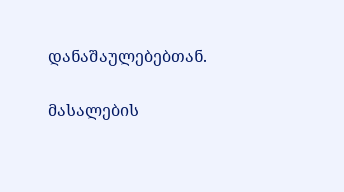დანაშაულებებთან.

მასალების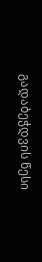გადაბეჭდვის წესი